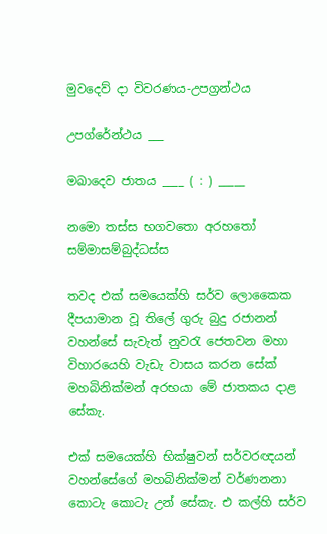මුවදෙව් ‍දා විවරණය-උපග්‍රන්ථය

උපග්රේන්ථය ___

මඛාදෙව ජාතය ____ ( : ) _____

නමො තස්ස භගවතො අරහතෝ සම්මාසම්බුද්ධස්ස

තවද එක් සමයෙක්හි සර්ව ලොකෛක දීපයාමාන වූ තිලේ ගුරු බුදු ර‍ජානන් වහන්සේ සැවැත් නුවරැ ජෙතවන මහා විහාරයෙහි වැඩැ වාසය කරන සේක් මහබිනික්මන් අරභයා මේ ජාතකය දාළ සේකැ.

එක් සමයෙක්හි භික්ෂුවන් සර්වරඥයන් වහන්සේගේ මහබිනික්මන් වර්ණනනා කොටැ කොටැ උන් සේකැ. එ කල්හි සර්ව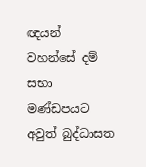ඥයන් වහන්සේ දම් සභා මණ්ඩපයට අවුත් බුද්ධාසත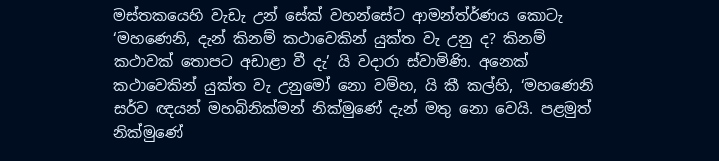මස්ත‍කයෙහි වැඩැ උන් සේක් වහන්සේට ආමන්ත්ර්ණය කොටැ ‘මහණෙනි, දැන් කිනම් කථාවෙකින් යුක්ත වැ උනු ද? කිනම් කථාවක් තොපට අඩාළා වී දැ’ යි වදාරා ස්වාමිණි. අනෙක් කථාවෙකින් යුක්ත වැ උනුමෝ නො වම්හ, යි කී කල්හි, ‘මහණෙනි සර්ව ඥයන් මහබිනික්මන් නික්මුණේ දැන් මතු නො වෙයි. පළමුත් නික්මුණේ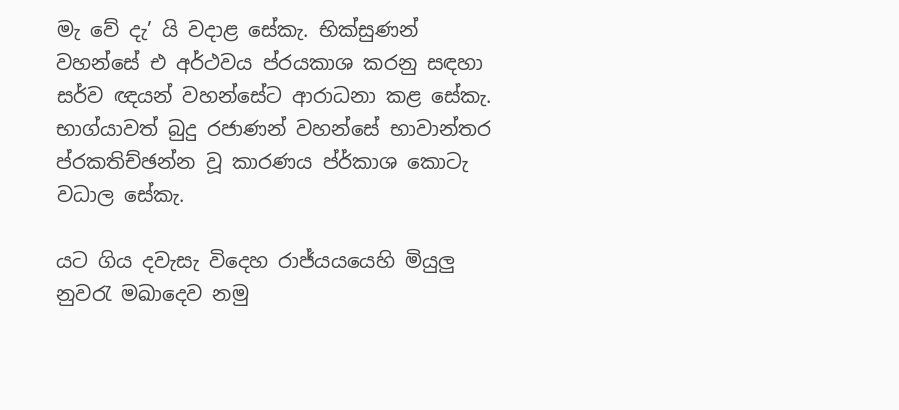මැ වේ දැ’ යි වදාළ සේකැ. භික්සුණන් වහන්සේ එ අර්ථවය ප්රයකාශ කරනු සඳහා සර්ව ඥයන් වහන්සේට ආරාධනා කළ සේකැ. භාග්යාවත් බුදු රජාණන් වහන්සේ භාවාන්තර ප්රකතිච්ඡන්න වූ කාරණය ප්ර්කාශ කොටැ වධාල සේකැ.

යට ගිය දවැසැ විදෙහ රාජ්යයයෙහි මියුලු නුවරැ මඛාදෙව නමු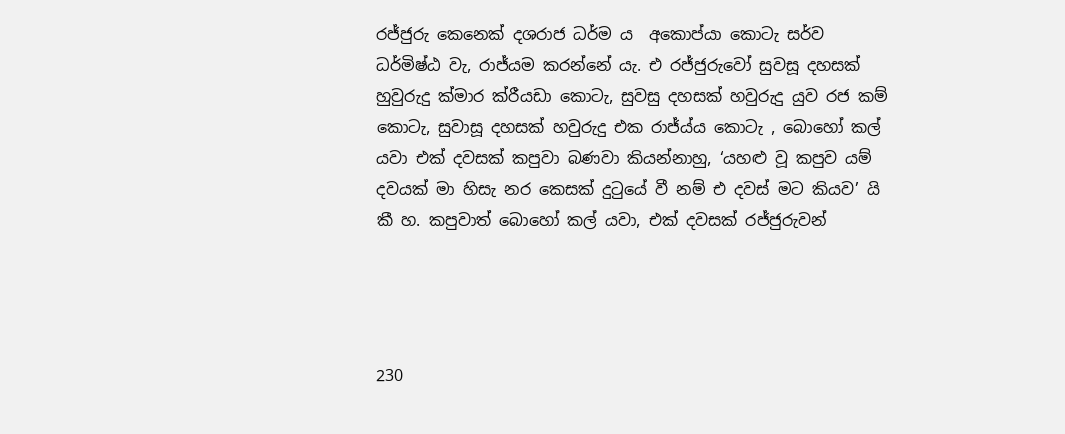රජ්ජුරු කෙනෙක් දශරාජ ධර්ම ය ‍ අකොප්යා කොටැ සර්ව ධර්මිෂ්ඨ වැ, රාජ්යම කරන්නේ යැ. එ රජ්ජුරුවෝ සුවසූ දහසක් හුවුරුදු ක්මාර ක්රීයඩා කොටැ, සුවසු දහසක් හවුරුදු යුව රජ කම් කොටැ, සුවාසූ දහසක් හවුරුදු එක රාජ්ය්ය කොටැ , බොහෝ කල් යවා එක් දවසක් කපුවා බණවා කියන්නාහු, ‘යහළු වූ කපුව යම් දවයක් මා හිසැ නර කෙසක් දුටුයේ වී නම් එ දවස් මට කියව’ යි කී හ. කපුවාත් බොහෝ කල් යවා, එක් දවසක් රජ්ජුරුවන්




230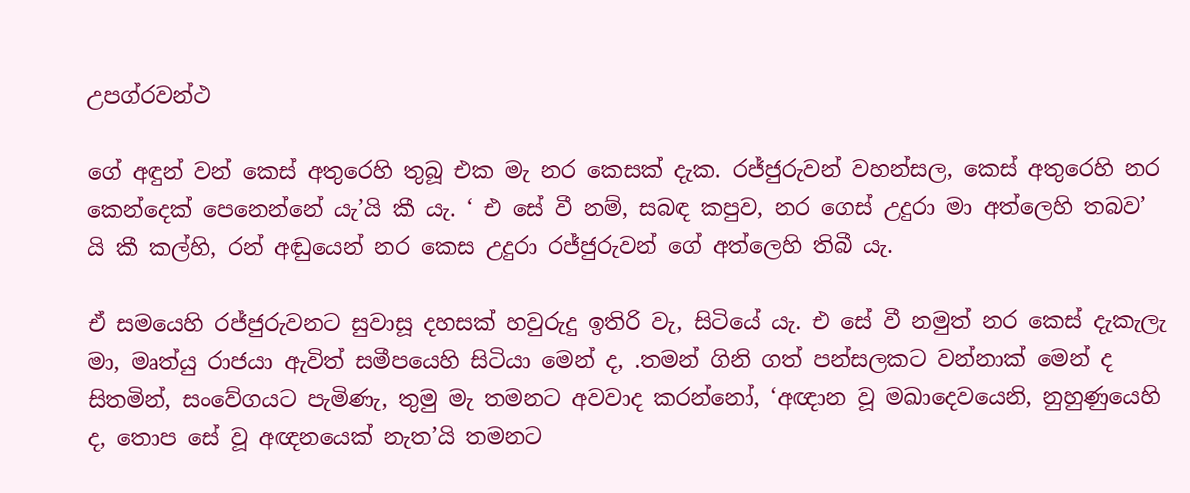උපග්රවන්ථ

ගේ අඳුන් වන් කෙස් අතුරෙහි තුබූ එක මැ නර කෙසක් දැක. රජ්ජුරුවන් වහන්සල, කෙස් අතුරෙහි නර කෙන්දෙක් පෙනෙන්නේ යැ’යි කී යැ. ‘ එ සේ වී නම්, සබඳ කපුව, නර ගෙස් උදුරා මා අත්ලෙහි තබව’ යි කී කල්හි, රන් අඬුයෙන් නර කෙස උදුරා රජ්ජුරුවන් ගේ අත්ලෙහි තිබී යැ.

ඒ සමයෙහි රජ්ජුරුවනට සුවාසූ දහසක් හවුරුදු ඉතිරි වැ, සිටියේ යැ. එ සේ වී නමුත් නර කෙස් දැකැලැ මා, මෘත්යු රාජයා ඇවිත් සමීපයෙහි සිටියා මෙන් ද, .තමන් ගිනි ගත් පන්සලකට වන්නාක් මෙන් ද සිතමින්, සංවේගයට පැමිණැ, තුමු මැ තමනට අවවාද කරන්නෝ, ‘අඥාන වූ මඛාදෙවයෙනි, නුහුණුයෙහි ද, තොප සේ වූ අඥනයෙක් නැත’යි තමනට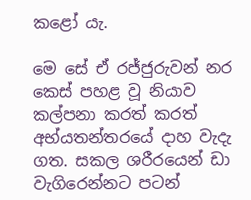කළෝ යැ.

මෙ සේ ඒ රජ්ජුරුවන් නර කෙස් පහළ වූ නියාව කල්පනා කරත් කරත් අභ්යතන්තරයේ දාහ වැදැ ගත. සකල ශරීරයෙන් ඩා වැගිරෙන්නට පටන්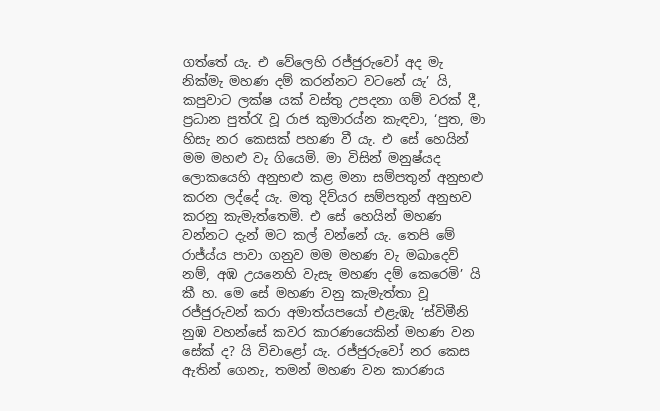ගත්තේ යැ. එ වේලෙහි රජ්ජුරුවෝ අද මැ නික්මැ මහණ දම් කරන්නට වටනේ යැ’ යි, කපුවාට ලක්ෂ යක් වස්තු උපදනා ගම් වරක් දී, ප්‍රධාන පුත්රැ වූ රාජ කුමාරය්න කැඳවා, ‘පුත, මා හිසැ නර කෙසක් පහණ වී යැ. එ සේ හෙයින් මම මහළු වැ ගියෙමි. මා විසින් මනුෂ්යද ලොකයෙහි අනුභළු කළ මනා සම්පතුන් අනුභළු කරන ලද්දේ යැ. මතු දිව්යර සම්පතුන් අනුභව කරනු කැමැත්තෙමි. එ සේ හෙයින් මහණ වන්නට දැන් මට කල් වන්නේ යැ. තෙපි මේ රාජ්ය්ය පාවා ගනුව මම මහණ වැ මඛාදෙව් නම්, අඹ උයනෙහි වැසැ මහණ දම් කෙරෙමි’ යි කී හ. මෙ‍ සේ මහණ වනු කැමැත්තා වූ රජ්ජුරුවන් කරා අමාත්යපයෝ එළැඹැ ‘ස්විමීනි නුඹ වහන්සේ කවර කාරණයෙකින් මහණ වන සේක් ද? යි විචාළෝ යැ. රජ්ජුරුවෝ නර කෙස ඇතින් ගෙනැ, තමන් මහණ වන කාරණය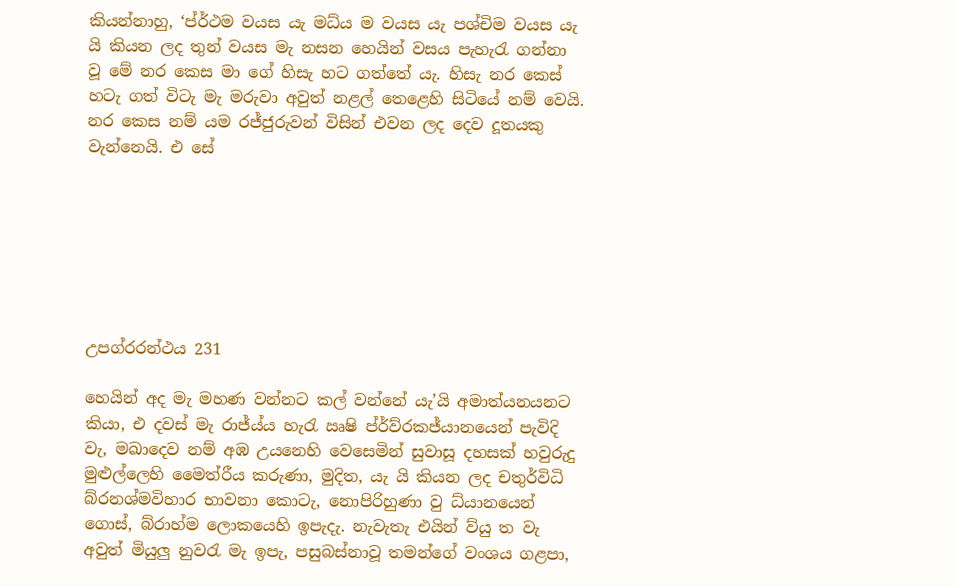කියන්නාහු, ‘ප්ර්ථම වයස යැ මධ්ය ම වයස යැ පශ්චිම වයස යැ යි කියන ලද තුන් වයස මැ නසන හෙයින් වසය පැහැරැ ගන්නා වූ මේ නර කෙස මා ගේ හිසැ හට ගත්තේ යැ. හිසැ නර කෙස් හටැ ගත් විටැ මැ මරුවා අවුත් නළල් තෙළෙහි සිටියේ නම් වෙයි. නර කෙස නම් යම රජ්ජුරුවන් විසින් එවන ලද දෙව දූතයකු වැන්නෙයි. එ සේ







උපග්රරන්ථය 231

හෙයින් අද මැ මහණ වන්නට කල් වන්නේ යැ’යි අමාත්යනයනට කියා, එ දවස් මැ රාජ්ය්ය හැරැ ඍෂි ප්ර්ව්රකජ්යානයෙන් පැවිදි වැ, මඛාදෙව නම් අඹ උයනෙහි වෙසෙමින් සුවාසූ දහසක් හවුරුදු මුළුල්ලෙහි මෛත්රීය කරුණා, මුදිත, යැ යි කියන ලද චතුර්විධි බ්රනශ්මවිහාර භාවනා කොටැ, නොපිරිහුණා වු ධ්යා‍නයෙන් ගොස්, බ්රාහ්ම ලොකයෙහි ඉපැදැ. නැවැතැ එයින් ව්යු ත වැ අවුත් මියුලු නුවරැ මැ ඉපැ, පසුබස්නාවූ තමන්ගේ වංශය ගළපා,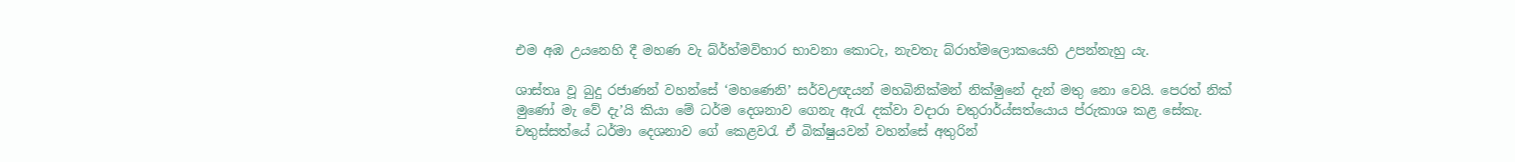එම අඹ උයනෙහි දී මහණ වැ බ්ර්හ්මවිහාර භාවනා කොටැ, නැවතැ බ්රාහ්මලොකයෙහි උපන්නැහු යැ.

ශාස්තෘ වූ බුදු රජාණන් වහන්සේ ‘මහණෙනි’ සර්වඋඥයන් මහබිනික්මන් නික්මුනේ දැන් මතු නො වෙයි. පෙරත් නික් මුණෝ මැ වේ දැ’යි කියා මේ ධර්ම දෙශනාව ගෙනැ ඇරැ දක්වා වදාරා චතුරාර්ය්සත්යොය ප්රුකාශ කළ සේකැ. චතුස්සත්යේ ධර්මා දෙශනාව ගේ කෙළවරැ ඒ බික්ෂුයවන් ‍වහන්සේ අතුරින්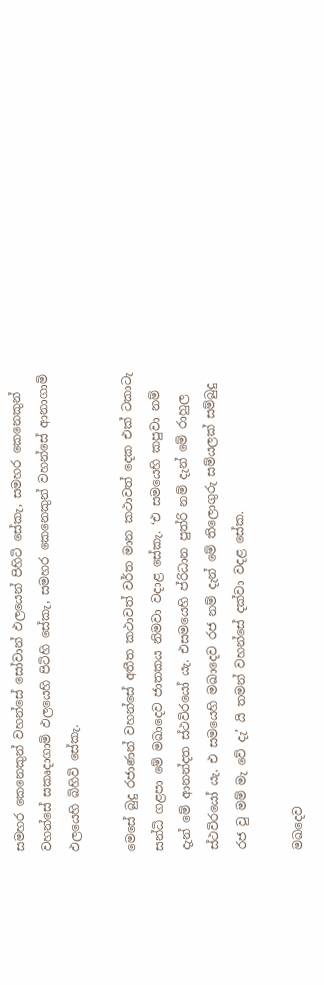සමහර කෙනෙකුන් වහන්සේ සෝවාන් ඵලයෙන් පිහිටි සේකැ, සමහර කෙනෙකුන් වහන්සේ සකෘදාගාමි ඵලයෙහි පිටිහි සේකැ, සමහර කෙනෙකුන් වහන්සේ ආනාගාමි ඵලයෙහි බිහිවි සේකැ.

මෙසේ බුදු රජාණන් වහන්සේ අතීත කථාවත් වර්ත මාන කථාවත් දෙක එක් ටකාටැ සන්ධි ගළපා මේ මඛාදෙව ජාතකය නිමවා වදාළ සේකැ. ‘එ සමයෙහි කපුවා නම් දැන් මේ ආනන්දත ස්ථවිරයෝ යැ. එසමයෙහි ප්රිධාන පුත්රි නම් දැන් මේ රාහුල ස්ථවි‍රයෝ යැ. එ සමයෙහි මඛාදෙව රජ නම් දැන් මේ තිලොගුරු සම්යලක් සම්බුදු රජ වු මම් මැ වේ දැ’ යි තමන් වහන්සේ දක්වා වදළ සේක.

මඛදෙව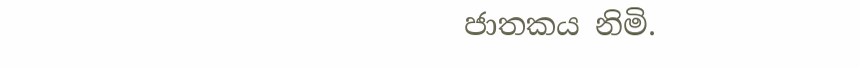ජාතකය නිමි.